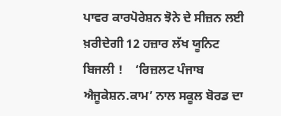ਪਾਵਰ ਕਾਰਪੋਰੇਸ਼ਨ ਝੋਨੇ ਦੇ ਸੀਜ਼ਨ ਲਈ ਖ਼ਰੀਦੇਗੀ 12 ਹਜ਼ਾਰ ਲੱਖ ਯੂਨਿਟ ਬਿਜਲੀ !    ‘ਰਿਜ਼ਲਟ ਪੰਜਾਬ ਐਜੂਕੇਸ਼ਨ.ਕਾਮ’ ਨਾਲ ਸਕੂਲ ਬੋਰਡ ਦਾ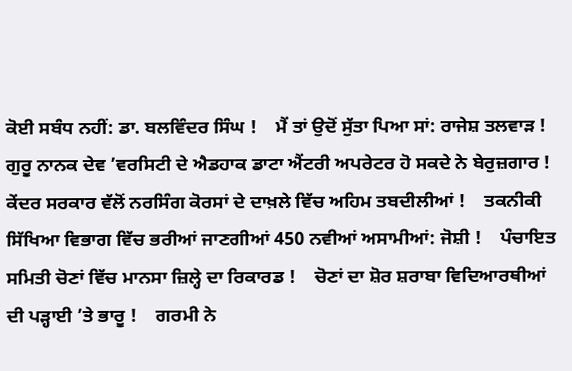ਕੋਈ ਸਬੰਧ ਨਹੀਂ: ਡਾ. ਬਲਵਿੰਦਰ ਸਿੰਘ !    ਮੈਂ ਤਾਂ ਉਦੋਂ ਸੁੱਤਾ ਪਿਆ ਸਾਂ: ਰਾਜੇਸ਼ ਤਲਵਾੜ !    ਗੁਰੂ ਨਾਨਕ ਦੇਵ ’ਵਰਸਿਟੀ ਦੇ ਐਡਹਾਕ ਡਾਟਾ ਐਂਟਰੀ ਅਪਰੇਟਰ ਹੋ ਸਕਦੇ ਨੇ ਬੇਰੁਜ਼ਗਾਰ !    ਕੇਂਦਰ ਸਰਕਾਰ ਵੱਲੋਂ ਨਰਸਿੰਗ ਕੋਰਸਾਂ ਦੇ ਦਾਖ਼ਲੇ ਵਿੱਚ ਅਹਿਮ ਤਬਦੀਲੀਆਂ !    ਤਕਨੀਕੀ ਸਿੱਖਿਆ ਵਿਭਾਗ ਵਿੱਚ ਭਰੀਆਂ ਜਾਣਗੀਆਂ 450 ਨਵੀਆਂ ਅਸਾਮੀਆਂ: ਜੋਸ਼ੀ !    ਪੰਚਾਇਤ ਸਮਿਤੀ ਚੋਣਾਂ ਵਿੱਚ ਮਾਨਸਾ ਜ਼ਿਲ੍ਹੇ ਦਾ ਰਿਕਾਰਡ !    ਚੋਣਾਂ ਦਾ ਸ਼ੋਰ ਸ਼ਰਾਬਾ ਵਿਦਿਆਰਥੀਆਂ ਦੀ ਪੜ੍ਹਾਈ ’ਤੇ ਭਾਰੂ !    ਗਰਮੀ ਨੇ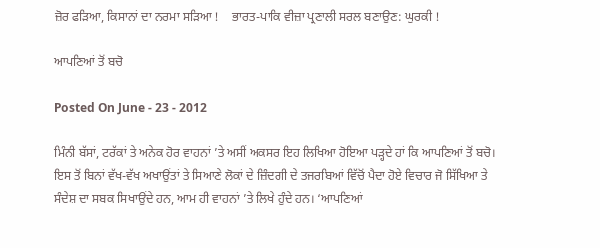ਜ਼ੋਰ ਫੜਿਆ, ਕਿਸਾਨਾਂ ਦਾ ਨਰਮਾ ਸੜਿਆ !    ਭਾਰਤ-ਪਾਕਿ ਵੀਜ਼ਾ ਪ੍ਰਣਾਲੀ ਸਰਲ ਬਣਾਉਣ: ਘੁਰਕੀ !

ਆਪਣਿਆਂ ਤੋਂ ਬਚੋ

Posted On June - 23 - 2012

ਮਿੰਨੀ ਬੱਸਾਂ, ਟਰੱਕਾਂ ਤੇ ਅਨੇਕ ਹੋਰ ਵਾਹਨਾਂ ’ਤੇ ਅਸੀਂ ਅਕਸਰ ਇਹ ਲਿਖਿਆ ਹੋਇਆ ਪੜ੍ਹਦੇ ਹਾਂ ਕਿ ਆਪਣਿਆਂ ਤੋਂ ਬਚੋ। ਇਸ ਤੋਂ ਬਿਨਾਂ ਵੱਖ-ਵੱਖ ਅਖਾਉਂਤਾਂ ਤੇ ਸਿਆਣੇ ਲੋਕਾਂ ਦੇ ਜ਼ਿੰਦਗੀ ਦੇ ਤਜਰਬਿਆਂ ਵਿੱਚੋਂ ਪੈਦਾ ਹੋਏ ਵਿਚਾਰ ਜੋ ਸਿੱਖਿਆ ਤੇ ਸੰਦੇਸ਼ ਦਾ ਸਬਕ ਸਿਖਾਉਂਦੇ ਹਨ, ਆਮ ਹੀ ਵਾਹਨਾਂ ’ਤੇ ਲਿਖੇ ਹੁੰਦੇ ਹਨ। ‘ਆਪਣਿਆਂ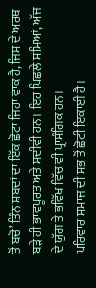ਤੋਂ ਬਚੋ’ ਤਿੰਨ ਸ਼ਬਦਾਂ ਦਾ ਇੱਕ ਛੋਟਾ ਜਿਹਾ ਵਾਕ ਹੈ, ਜਿਸ ਦੇ ਅਰਥ ਬੜੇ ਹੀ ਭਾਵਪੂਰਤ ਅਤੇ ਸਦੀਵੀ ਹਨ। ਇਹ ਪਿਛਲੇ ਸਮਿਆਂ, ਅੱਜ ਦੇ ਯੁੱਗ ਤੇ ਭਵਿੱਖ ਵਿੱਚ ਵੀ ਪ੍ਰਾਸੰਗਿਕ ਹਨ।
ਪਰਿਵਾਰ ਸਮਾਜ ਦੀ ਸਭ ਤੋਂ ਛੋਟੀ ਇਕਾਈ ਹੈ।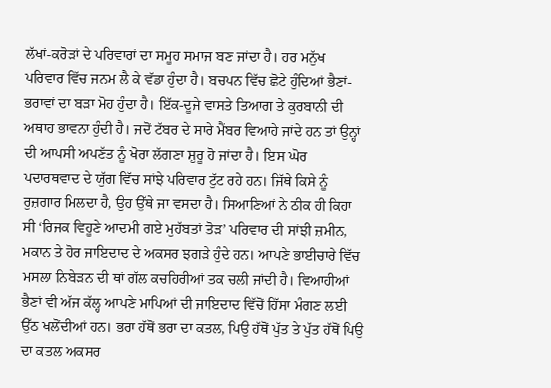ਲੱਖਾਂ-ਕਰੋੜਾਂ ਦੇ ਪਰਿਵਾਰਾਂ ਦਾ ਸਮੂਹ ਸਮਾਜ ਬਣ ਜਾਂਦਾ ਹੈ। ਹਰ ਮਨੁੱਖ ਪਰਿਵਾਰ ਵਿੱਚ ਜਨਮ ਲੈ ਕੇ ਵੱਡਾ ਹੁੰਦਾ ਹੈ। ਬਚਪਨ ਵਿੱਚ ਛੋਟੇ ਹੁੰਦਿਆਂ ਭੈਣਾਂ-ਭਰਾਵਾਂ ਦਾ ਬੜਾ ਮੋਹ ਹੁੰਦਾ ਹੈ। ਇੱਕ-ਦੂਜੇ ਵਾਸਤੇ ਤਿਆਗ ਤੇ ਕੁਰਬਾਨੀ ਦੀ ਅਥਾਹ ਭਾਵਨਾ ਹੁੰਦੀ ਹੈ। ਜਦੋਂ ਟੱਬਰ ਦੇ ਸਾਰੇ ਮੈਂਬਰ ਵਿਆਹੇ ਜਾਂਦੇ ਹਨ ਤਾਂ ਉਨ੍ਹਾਂ ਦੀ ਆਪਸੀ ਅਪਣੱਤ ਨੂੰ ਖੋਰਾ ਲੱਗਣਾ ਸ਼ੁਰੂ ਹੋ ਜਾਂਦਾ ਹੈ। ਇਸ ਘੋਰ ਪਦਾਰਥਵਾਦ ਦੇ ਯੁੱਗ ਵਿੱਚ ਸਾਂਝੇ ਪਰਿਵਾਰ ਟੁੱਟ ਰਹੇ ਹਨ। ਜਿੱਥੇ ਕਿਸੇ ਨੂੰ ਰੁਜ਼ਗਾਰ ਮਿਲਦਾ ਹੈ, ਉਹ ਉੱਥੇ ਜਾ ਵਸਦਾ ਹੈ। ਸਿਆਣਿਆਂ ਨੇ ਠੀਕ ਹੀ ਕਿਹਾ ਸੀ ‘ਰਿਜਕ ਵਿਹੂਣੇ ਆਦਮੀ ਗਏ ਮੁਹੱਬਤਾਂ ਤੋੜ’ ਪਰਿਵਾਰ ਦੀ ਸਾਂਝੀ ਜ਼ਮੀਨ, ਮਕਾਨ ਤੇ ਹੋਰ ਜਾਇਦਾਦ ਦੇ ਅਕਸਰ ਝਗੜੇ ਹੁੰਦੇ ਹਨ। ਆਪਣੇ ਭਾਈਚਾਰੇ ਵਿੱਚ ਮਸਲਾ ਨਿਬੇੜਨ ਦੀ ਥਾਂ ਗੱਲ ਕਚਹਿਰੀਆਂ ਤਕ ਚਲੀ ਜਾਂਦੀ ਹੈ। ਵਿਆਹੀਆਂ ਭੈਣਾਂ ਵੀ ਅੱਜ ਕੱਲ੍ਹ ਆਪਣੇ ਮਾਪਿਆਂ ਦੀ ਜਾਇਦਾਦ ਵਿੱਚੋਂ ਹਿੱਸਾ ਮੰਗਣ ਲਈ ਉੱਠ ਖਲੋਂਦੀਆਂ ਹਨ। ਭਰਾ ਹੱਥੋਂ ਭਰਾ ਦਾ ਕਤਲ, ਪਿਉ ਹੱਥੋਂ ਪੁੱਤ ਤੇ ਪੁੱਤ ਹੱਥੋਂ ਪਿਉ ਦਾ ਕਤਲ ਅਕਸਰ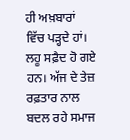ਹੀ ਅਖ਼ਬਾਰਾਂ ਵਿੱਚ ਪੜ੍ਹਦੇ ਹਾਂ। ਲਹੂ ਸਫ਼ੈਦ ਹੋ ਗਏ ਹਨ। ਅੱਜ ਦੇ ਤੇਜ਼ ਰਫ਼ਤਾਰ ਨਾਲ ਬਦਲ ਰਹੇ ਸਮਾਜ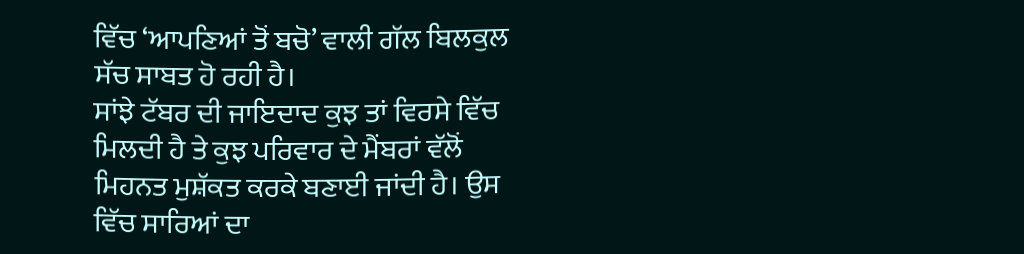ਵਿੱਚ ‘ਆਪਣਿਆਂ ਤੋਂ ਬਚੋ’ ਵਾਲੀ ਗੱਲ ਬਿਲਕੁਲ ਸੱਚ ਸਾਬਤ ਹੋ ਰਹੀ ਹੈ।
ਸਾਂਝੇ ਟੱਬਰ ਦੀ ਜਾਇਦਾਦ ਕੁਝ ਤਾਂ ਵਿਰਸੇ ਵਿੱਚ ਮਿਲਦੀ ਹੈ ਤੇ ਕੁਝ ਪਰਿਵਾਰ ਦੇ ਮੈਂਬਰਾਂ ਵੱਲੋਂ ਮਿਹਨਤ ਮੁਸ਼ੱਕਤ ਕਰਕੇ ਬਣਾਈ ਜਾਂਦੀ ਹੈ। ਉਸ ਵਿੱਚ ਸਾਰਿਆਂ ਦਾ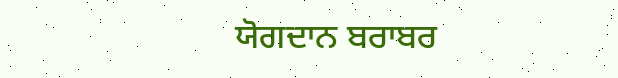ਯੋਗਦਾਨ ਬਰਾਬਰ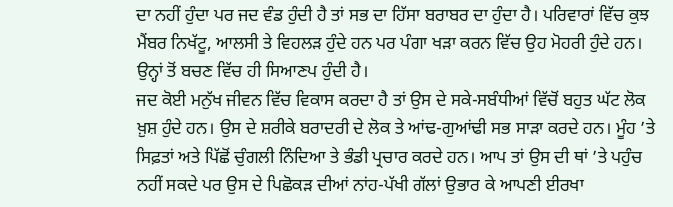ਦਾ ਨਹੀਂ ਹੁੰਦਾ ਪਰ ਜਦ ਵੰਡ ਹੁੰਦੀ ਹੈ ਤਾਂ ਸਭ ਦਾ ਹਿੱਸਾ ਬਰਾਬਰ ਦਾ ਹੁੰਦਾ ਹੈ। ਪਰਿਵਾਰਾਂ ਵਿੱਚ ਕੁਝ ਮੈਂਬਰ ਨਿਖੱਟੂ, ਆਲਸੀ ਤੇ ਵਿਹਲੜ ਹੁੰਦੇ ਹਨ ਪਰ ਪੰਗਾ ਖੜਾ ਕਰਨ ਵਿੱਚ ਉਹ ਮੋਹਰੀ ਹੁੰਦੇ ਹਨ। ਉਨ੍ਹਾਂ ਤੋਂ ਬਚਣ ਵਿੱਚ ਹੀ ਸਿਆਣਪ ਹੁੰਦੀ ਹੈ।
ਜਦ ਕੋਈ ਮਨੁੱਖ ਜੀਵਨ ਵਿੱਚ ਵਿਕਾਸ ਕਰਦਾ ਹੈ ਤਾਂ ਉਸ ਦੇ ਸਕੇ-ਸਬੰਧੀਆਂ ਵਿੱਚੋਂ ਬਹੁਤ ਘੱਟ ਲੋਕ ਖ਼ੁਸ਼ ਹੁੰਦੇ ਹਨ। ਉਸ ਦੇ ਸ਼ਰੀਕੇ ਬਰਾਦਰੀ ਦੇ ਲੋਕ ਤੇ ਆਂਢ-ਗੁਆਂਢੀ ਸਭ ਸਾੜਾ ਕਰਦੇ ਹਨ। ਮੂੰਹ ’ਤੇ ਸਿਫ਼ਤਾਂ ਅਤੇ ਪਿੱਛੋਂ ਚੁੰਗਲੀ ਨਿੰਦਿਆ ਤੇ ਭੰਡੀ ਪ੍ਰਚਾਰ ਕਰਦੇ ਹਨ। ਆਪ ਤਾਂ ਉਸ ਦੀ ਥਾਂ ’ਤੇ ਪਹੁੰਚ ਨਹੀਂ ਸਕਦੇ ਪਰ ਉਸ ਦੇ ਪਿਛੋਕੜ ਦੀਆਂ ਨਾਂਹ-ਪੱਖੀ ਗੱਲਾਂ ਉਭਾਰ ਕੇ ਆਪਣੀ ਈਰਖਾ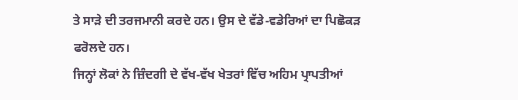ਤੇ ਸਾੜੇ ਦੀ ਤਰਜਮਾਨੀ ਕਰਦੇ ਹਨ। ਉਸ ਦੇ ਵੱਡੇ-ਵਡੇਰਿਆਂ ਦਾ ਪਿਛੋਕੜ ਫਰੋਲਦੇ ਹਨ।
ਜਿਨ੍ਹਾਂ ਲੋਕਾਂ ਨੇ ਜ਼ਿੰਦਗੀ ਦੇ ਵੱਖ-ਵੱਖ ਖੇਤਰਾਂ ਵਿੱਚ ਅਹਿਮ ਪ੍ਰਾਪਤੀਆਂ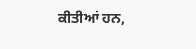ਕੀਤੀਆਂ ਹਨ,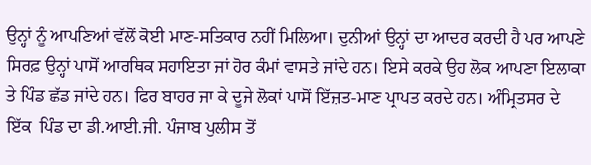ਉਨ੍ਹਾਂ ਨੂੰ ਆਪਣਿਆਂ ਵੱਲੋਂ ਕੋਈ ਮਾਣ-ਸਤਿਕਾਰ ਨਹੀਂ ਮਿਲਿਆ। ਦੁਨੀਆਂ ਉਨ੍ਹਾਂ ਦਾ ਆਦਰ ਕਰਦੀ ਹੈ ਪਰ ਆਪਣੇ ਸਿਰਫ਼ ਉਨ੍ਹਾਂ ਪਾਸੋਂ ਆਰਥਿਕ ਸਹਾਇਤਾ ਜਾਂ ਹੋਰ ਕੰਮਾਂ ਵਾਸਤੇ ਜਾਂਦੇ ਹਨ। ਇਸੇ ਕਰਕੇ ਉਹ ਲੋਕ ਆਪਣਾ ਇਲਾਕਾ ਤੇ ਪਿੰਡ ਛੱਡ ਜਾਂਦੇ ਹਨ। ਫਿਰ ਬਾਹਰ ਜਾ ਕੇ ਦੂਜੇ ਲੋਕਾਂ ਪਾਸੋਂ ਇੱਜ਼ਤ-ਮਾਣ ਪ੍ਰਾਪਤ ਕਰਦੇ ਹਨ। ਅੰਮ੍ਰਿਤਸਰ ਦੇ ਇੱਕ  ਪਿੰਡ ਦਾ ਡੀ.ਆਈ.ਜੀ. ਪੰਜਾਬ ਪੁਲੀਸ ਤੋਂ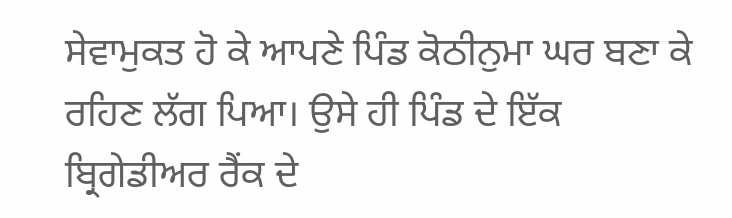ਸੇਵਾਮੁਕਤ ਹੋ ਕੇ ਆਪਣੇ ਪਿੰਡ ਕੋਠੀਨੁਮਾ ਘਰ ਬਣਾ ਕੇ ਰਹਿਣ ਲੱਗ ਪਿਆ। ਉਸੇ ਹੀ ਪਿੰਡ ਦੇ ਇੱਕ ਬ੍ਰਿਗੇਡੀਅਰ ਰੈਂਕ ਦੇ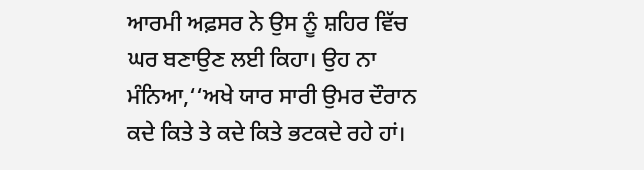ਆਰਮੀ ਅਫ਼ਸਰ ਨੇ ਉਸ ਨੂੰ ਸ਼ਹਿਰ ਵਿੱਚ ਘਰ ਬਣਾਉਣ ਲਈ ਕਿਹਾ। ਉਹ ਨਾ ਮੰਨਿਆ,‘‘ਅਖੇ ਯਾਰ ਸਾਰੀ ਉਮਰ ਦੌਰਾਨ ਕਦੇ ਕਿਤੇ ਤੇ ਕਦੇ ਕਿਤੇ ਭਟਕਦੇ ਰਹੇ ਹਾਂ।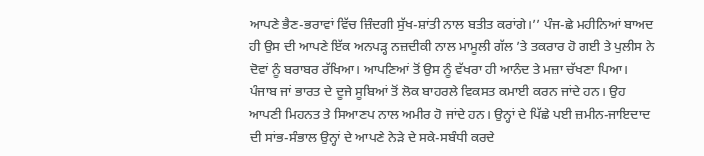ਆਪਣੇ ਭੈਣ-ਭਰਾਵਾਂ ਵਿੱਚ ਜ਼ਿੰਦਗੀ ਸੁੱਖ-ਸ਼ਾਂਤੀ ਨਾਲ ਬਤੀਤ ਕਰਾਂਗੇ।’’ ਪੰਜ-ਛੇ ਮਹੀਨਿਆਂ ਬਾਅਦ ਹੀ ਉਸ ਦੀ ਆਪਣੇ ਇੱਕ ਅਨਪੜ੍ਹ ਨਜ਼ਦੀਕੀ ਨਾਲ ਮਾਮੂਲੀ ਗੱਲ ’ਤੇ ਤਕਰਾਰ ਹੋ ਗਈ ਤੇ ਪੁਲੀਸ ਨੇ ਦੋਵਾਂ ਨੂੰ ਬਰਾਬਰ ਰੱਖਿਆ। ਆਪਣਿਆਂ ਤੋਂ ਉਸ ਨੂੰ ਵੱਖਰਾ ਹੀ ਆਨੰਦ ਤੇ ਮਜ਼ਾ ਚੱਖਣਾ ਪਿਆ।
ਪੰਜਾਬ ਜਾਂ ਭਾਰਤ ਦੇ ਦੂਜੇ ਸੂਬਿਆਂ ਤੋਂ ਲੋਕ ਬਾਹਰਲੇ ਵਿਕਸਤ ਕਮਾਈ ਕਰਨ ਜਾਂਦੇ ਹਨ। ਉਹ ਆਪਣੀ ਮਿਹਨਤ ਤੇ ਸਿਆਣਪ ਨਾਲ ਅਮੀਰ ਹੋ ਜਾਂਦੇ ਹਨ। ਉਨ੍ਹਾਂ ਦੇ ਪਿੱਛੇ ਪਈ ਜ਼ਮੀਨ-ਜਾਇਦਾਦ ਦੀ ਸਾਂਭ-ਸੰਭਾਲ ਉਨ੍ਹਾਂ ਦੇ ਆਪਣੇ ਨੇੜੇ ਦੇ ਸਕੇ-ਸਬੰਧੀ ਕਰਦੇ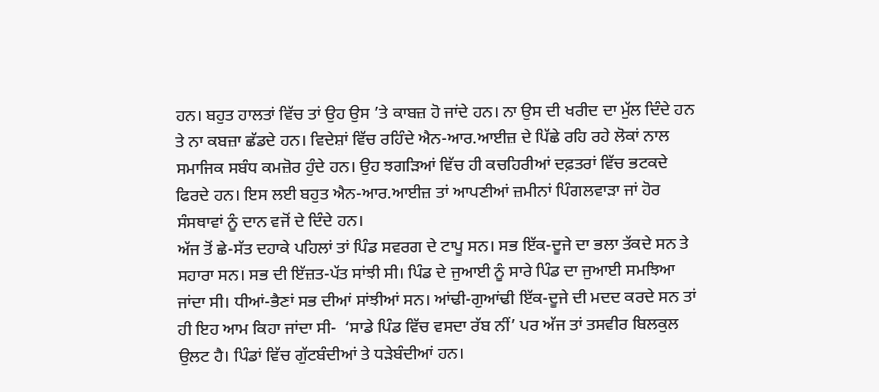ਹਨ। ਬਹੁਤ ਹਾਲਤਾਂ ਵਿੱਚ ਤਾਂ ਉਹ ਉਸ ’ਤੇ ਕਾਬਜ਼ ਹੋ ਜਾਂਦੇ ਹਨ। ਨਾ ਉਸ ਦੀ ਖਰੀਦ ਦਾ ਮੁੱਲ ਦਿੰਦੇ ਹਨ ਤੇ ਨਾ ਕਬਜ਼ਾ ਛੱਡਦੇ ਹਨ। ਵਿਦੇਸ਼ਾਂ ਵਿੱਚ ਰਹਿੰਦੇ ਐਨ-ਆਰ.ਆਈਜ਼ ਦੇ ਪਿੱਛੇ ਰਹਿ ਰਹੇ ਲੋਕਾਂ ਨਾਲ ਸਮਾਜਿਕ ਸਬੰਧ ਕਮਜ਼ੋਰ ਹੁੰਦੇ ਹਨ। ਉਹ ਝਗੜਿਆਂ ਵਿੱਚ ਹੀ ਕਚਹਿਰੀਆਂ ਦਫ਼ਤਰਾਂ ਵਿੱਚ ਭਟਕਦੇ ਫਿਰਦੇ ਹਨ। ਇਸ ਲਈ ਬਹੁਤ ਐਨ-ਆਰ.ਆਈਜ਼ ਤਾਂ ਆਪਣੀਆਂ ਜ਼ਮੀਨਾਂ ਪਿੰਗਲਵਾੜਾ ਜਾਂ ਹੋਰ ਸੰਸਥਾਵਾਂ ਨੂੰ ਦਾਨ ਵਜੋਂ ਦੇ ਦਿੰਦੇ ਹਨ।
ਅੱਜ ਤੋਂ ਛੇ-ਸੱਤ ਦਹਾਕੇ ਪਹਿਲਾਂ ਤਾਂ ਪਿੰਡ ਸਵਰਗ ਦੇ ਟਾਪੂ ਸਨ। ਸਭ ਇੱਕ-ਦੂਜੇ ਦਾ ਭਲਾ ਤੱਕਦੇ ਸਨ ਤੇ ਸਹਾਰਾ ਸਨ। ਸਭ ਦੀ ਇੱਜ਼ਤ-ਪੱਤ ਸਾਂਝੀ ਸੀ। ਪਿੰਡ ਦੇ ਜੁਆਈ ਨੂੰ ਸਾਰੇ ਪਿੰਡ ਦਾ ਜੁਆਈ ਸਮਝਿਆ ਜਾਂਦਾ ਸੀ। ਧੀਆਂ-ਭੈਣਾਂ ਸਭ ਦੀਆਂ ਸਾਂਝੀਆਂ ਸਨ। ਆਂਢੀ-ਗੁਆਂਢੀ ਇੱਕ-ਦੂਜੇ ਦੀ ਮਦਦ ਕਰਦੇ ਸਨ ਤਾਂ ਹੀ ਇਹ ਆਮ ਕਿਹਾ ਜਾਂਦਾ ਸੀ-  ‘ਸਾਡੇ ਪਿੰਡ ਵਿੱਚ ਵਸਦਾ ਰੱਬ ਨੀਂ’ ਪਰ ਅੱਜ ਤਾਂ ਤਸਵੀਰ ਬਿਲਕੁਲ ਉਲਟ ਹੈ। ਪਿੰਡਾਂ ਵਿੱਚ ਗੁੱਟਬੰਦੀਆਂ ਤੇ ਧੜੇਬੰਦੀਆਂ ਹਨ।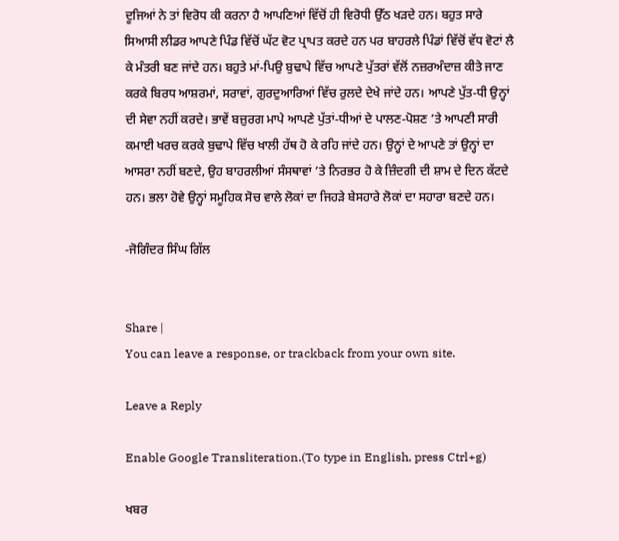ਦੂਜਿਆਂ ਨੇ ਤਾਂ ਵਿਰੋਧ ਕੀ ਕਰਨਾ ਹੈ ਆਪਣਿਆਂ ਵਿੱਚੋਂ ਹੀ ਵਿਰੋਧੀ ਉੱਠ ਖੜਦੇ ਹਨ। ਬਹੁਤ ਸਾਰੇ ਸਿਆਸੀ ਲੀਡਰ ਆਪਣੇ ਪਿੰਡ ਵਿੱਚੋਂ ਘੱਟ ਵੋਟ ਪ੍ਰਾਪਤ ਕਰਦੇ ਹਨ ਪਰ ਬਾਹਰਲੇ ਪਿੰਡਾਂ ਵਿੱਚੋਂ ਵੱਧ ਵੋਟਾਂ ਲੈ ਕੇ ਮੰਤਰੀ ਬਣ ਜਾਂਦੇ ਹਨ। ਬਹੁਤੇ ਮਾਂ-ਪਿਉ ਬੁਢਾਪੇ ਵਿੱਚ ਆਪਣੇ ਪੁੱਤਰਾਂ ਵੱਲੋਂ ਨਜ਼ਰਅੰਦਾਜ਼ ਕੀਤੇ ਜਾਣ ਕਰਕੇ ਬਿਰਧ ਆਸ਼ਰਮਾਂ, ਸਰਾਵਾਂ, ਗੁਰਦੁਆਰਿਆਂ ਵਿੱਚ ਰੁਲਦੇ ਦੇਖੇ ਜਾਂਦੇ ਹਨ। ਆਪਣੇ ਪੁੱਤ-ਧੀ ਉਨ੍ਹਾਂ ਦੀ ਸੇਵਾ ਨਹੀਂ ਕਰਦੇ। ਭਾਵੇਂ ਬਜ਼ੁਰਗ ਮਾਪੇ ਆਪਣੇ ਪੁੱਤਾਂ-ਧੀਆਂ ਦੇ ਪਾਲਣ-ਪੋਸ਼ਣ ’ਤੇ ਆਪਣੀ ਸਾਰੀ ਕਮਾਈ ਖਰਚ ਕਰਕੇ ਬੁਢਾਪੇ ਵਿੱਚ ਖਾਲੀ ਹੱਥ ਹੋ ਕੇ ਰਹਿ ਜਾਂਦੇ ਹਨ। ਉਨ੍ਹਾਂ ਦੇ ਆਪਣੇ ਤਾਂ ਉਨ੍ਹਾਂ ਦਾ ਆਸਰਾ ਨਹੀਂ ਬਣਦੇ, ਉਹ ਬਾਹਰਲੀਆਂ ਸੰਸਥਾਵਾਂ ’ਤੇ ਨਿਰਭਰ ਹੋ ਕੇ ਜ਼ਿੰਦਗੀ ਦੀ ਸ਼ਾਮ ਦੇ ਦਿਨ ਕੱਟਦੇ ਹਨ। ਭਲਾ ਹੋਵੇ ਉਨ੍ਹਾਂ ਸਮੂਹਿਕ ਸੋਚ ਵਾਲੇ ਲੋਕਾਂ ਦਾ ਜਿਹੜੇ ਬੇਸਹਾਰੇ ਲੋਕਾਂ ਦਾ ਸਹਾਰਾ ਬਣਦੇ ਹਨ।

-ਜੋਗਿੰਦਰ ਸਿੰਘ ਗਿੱਲ


Share |
You can leave a response, or trackback from your own site.

Leave a Reply

Enable Google Transliteration.(To type in English, press Ctrl+g)

ਖਬਰ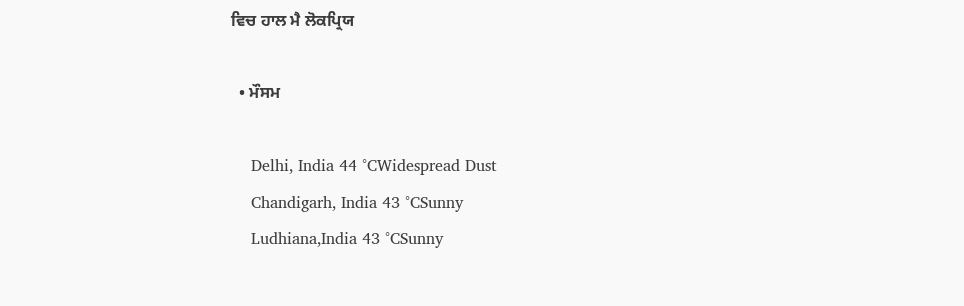ਵਿਚ ਹਾਲ ਮੈ ਲੋਕਪ੍ਰਿਯ

  • ਮੌਸਮ

    Delhi, India 44 °CWidespread Dust
    Chandigarh, India 43 °CSunny
    Ludhiana,India 43 °CSunny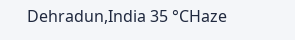Dehradun,India 35 °CHaze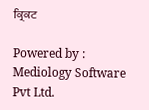ਕ੍ਰਿਕਟ

Powered by : Mediology Software Pvt Ltd.